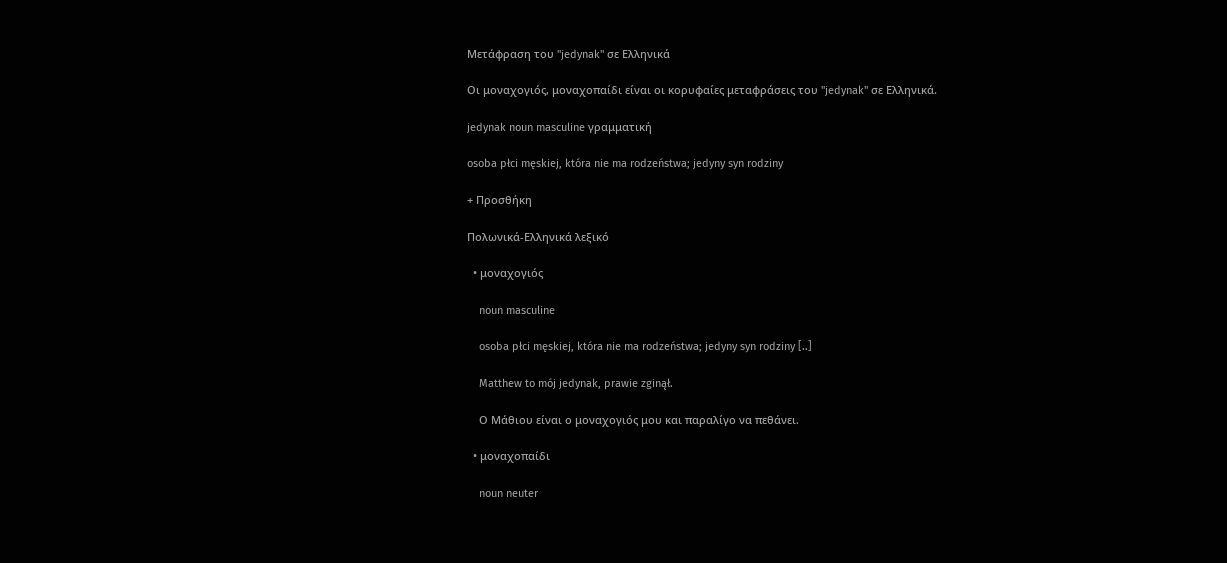Μετάφραση του "jedynak" σε Ελληνικά

Οι μοναχογιός, μοναχοπαίδι είναι οι κορυφαίες μεταφράσεις του "jedynak" σε Ελληνικά.

jedynak noun masculine γραμματική

osoba płci męskiej, która nie ma rodzeństwa; jedyny syn rodziny

+ Προσθήκη

Πολωνικά-Ελληνικά λεξικό

  • μοναχογιός

    noun masculine

    osoba płci męskiej, która nie ma rodzeństwa; jedyny syn rodziny [..]

    Matthew to mój jedynak, prawie zginął.

    Ο Μάθιου είναι ο μοναχογιός μου και παραλίγο να πεθάνει.

  • μοναχοπαίδι

    noun neuter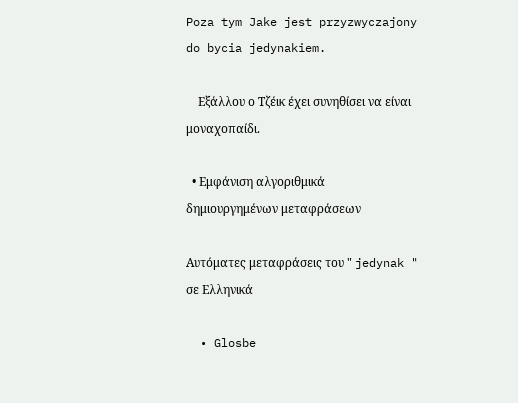Poza tym Jake jest przyzwyczajony do bycia jedynakiem.

    Εξάλλου ο Τζέικ έχει συνηθίσει να είναι μοναχοπαίδι.

  • Εμφάνιση αλγοριθμικά δημιουργημένων μεταφράσεων

Αυτόματες μεταφράσεις του " jedynak " σε Ελληνικά

  • Glosbe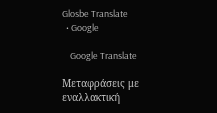Glosbe Translate
  • Google

    Google Translate

Μεταφράσεις με εναλλακτική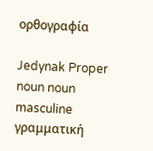ορθογραφία

Jedynak Proper noun noun masculine γραμματική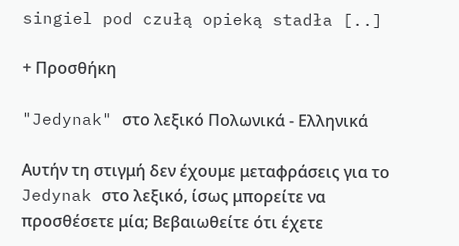singiel pod czułą opieką stadła [..]

+ Προσθήκη

"Jedynak" στο λεξικό Πολωνικά - Ελληνικά

Αυτήν τη στιγμή δεν έχουμε μεταφράσεις για το Jedynak στο λεξικό, ίσως μπορείτε να προσθέσετε μία; Βεβαιωθείτε ότι έχετε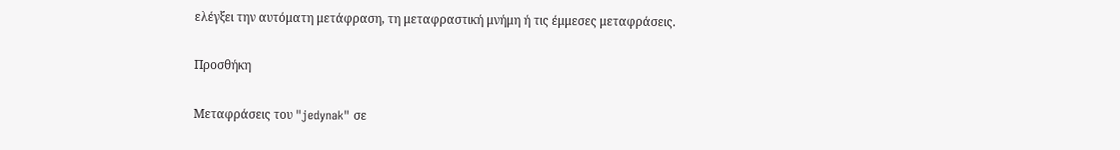ελέγξει την αυτόματη μετάφραση, τη μεταφραστική μνήμη ή τις έμμεσες μεταφράσεις.

Προσθήκη

Μεταφράσεις του "jedynak" σε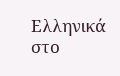Ελληνικά στο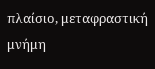πλαίσιο, μεταφραστική μνήμη